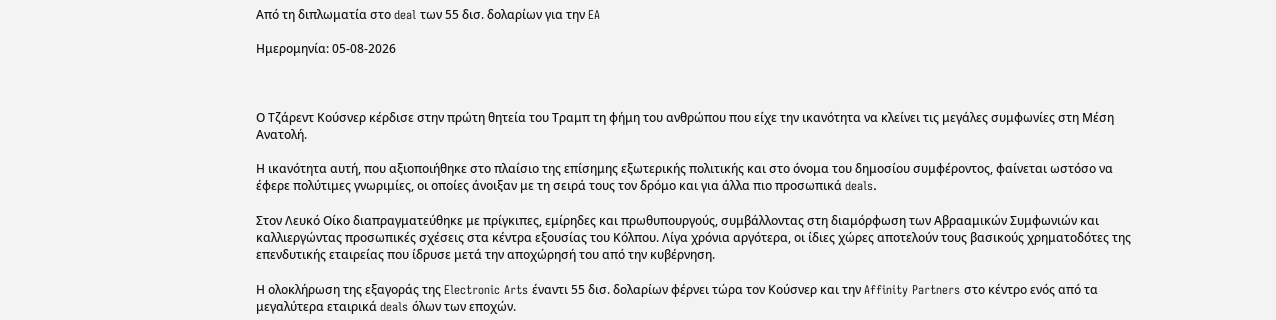Από τη διπλωματία στο deal των 55 δισ. δολαρίων για την EA

Ημερομηνία: 05-08-2026



Ο Τζάρεντ Κούσνερ κέρδισε στην πρώτη θητεία του Τραμπ τη φήμη του ανθρώπου που είχε την ικανότητα να κλείνει τις μεγάλες συμφωνίες στη Μέση Ανατολή.

Η ικανότητα αυτή, που αξιοποιήθηκε στο πλαίσιο της επίσημης εξωτερικής πολιτικής και στο όνομα του δημοσίου συμφέροντος, φαίνεται ωστόσο να έφερε πολύτιμες γνωριμίες, οι οποίες άνοιξαν με τη σειρά τους τον δρόμο και για άλλα πιο προσωπικά deals.

Στον Λευκό Οίκο διαπραγματεύθηκε με πρίγκιπες, εμίρηδες και πρωθυπουργούς, συμβάλλοντας στη διαμόρφωση των Αβρααμικών Συμφωνιών και καλλιεργώντας προσωπικές σχέσεις στα κέντρα εξουσίας του Κόλπου. Λίγα χρόνια αργότερα, οι ίδιες χώρες αποτελούν τους βασικούς χρηματοδότες της επενδυτικής εταιρείας που ίδρυσε μετά την αποχώρησή του από την κυβέρνηση.

Η ολοκλήρωση της εξαγοράς της Electronic Arts έναντι 55 δισ. δολαρίων φέρνει τώρα τον Κούσνερ και την Affinity Partners στο κέντρο ενός από τα μεγαλύτερα εταιρικά deals όλων των εποχών.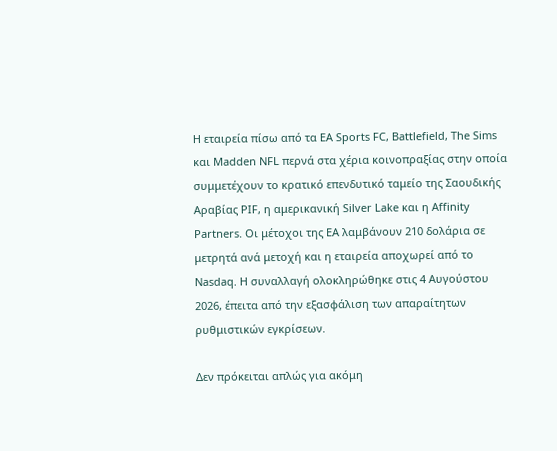Η εταιρεία πίσω από τα EA Sports FC, Battlefield, The Sims και Madden NFL περνά στα χέρια κοινοπραξίας στην οποία συμμετέχουν το κρατικό επενδυτικό ταμείο της Σαουδικής Αραβίας PIF, η αμερικανική Silver Lake και η Affinity Partners. Οι μέτοχοι της EA λαμβάνουν 210 δολάρια σε μετρητά ανά μετοχή και η εταιρεία αποχωρεί από το Nasdaq. Η συναλλαγή ολοκληρώθηκε στις 4 Αυγούστου 2026, έπειτα από την εξασφάλιση των απαραίτητων ρυθμιστικών εγκρίσεων.

Δεν πρόκειται απλώς για ακόμη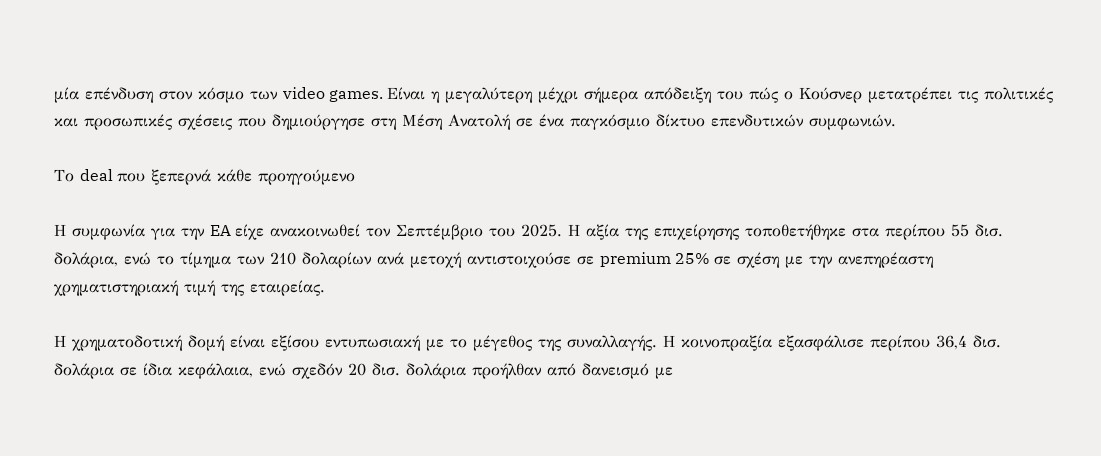μία επένδυση στον κόσμο των video games. Είναι η μεγαλύτερη μέχρι σήμερα απόδειξη του πώς ο Κούσνερ μετατρέπει τις πολιτικές και προσωπικές σχέσεις που δημιούργησε στη Μέση Ανατολή σε ένα παγκόσμιο δίκτυο επενδυτικών συμφωνιών.

Το deal που ξεπερνά κάθε προηγούμενο

Η συμφωνία για την EA είχε ανακοινωθεί τον Σεπτέμβριο του 2025. Η αξία της επιχείρησης τοποθετήθηκε στα περίπου 55 δισ. δολάρια, ενώ το τίμημα των 210 δολαρίων ανά μετοχή αντιστοιχούσε σε premium 25% σε σχέση με την ανεπηρέαστη χρηματιστηριακή τιμή της εταιρείας.

Η χρηματοδοτική δομή είναι εξίσου εντυπωσιακή με το μέγεθος της συναλλαγής. Η κοινοπραξία εξασφάλισε περίπου 36,4 δισ. δολάρια σε ίδια κεφάλαια, ενώ σχεδόν 20 δισ. δολάρια προήλθαν από δανεισμό με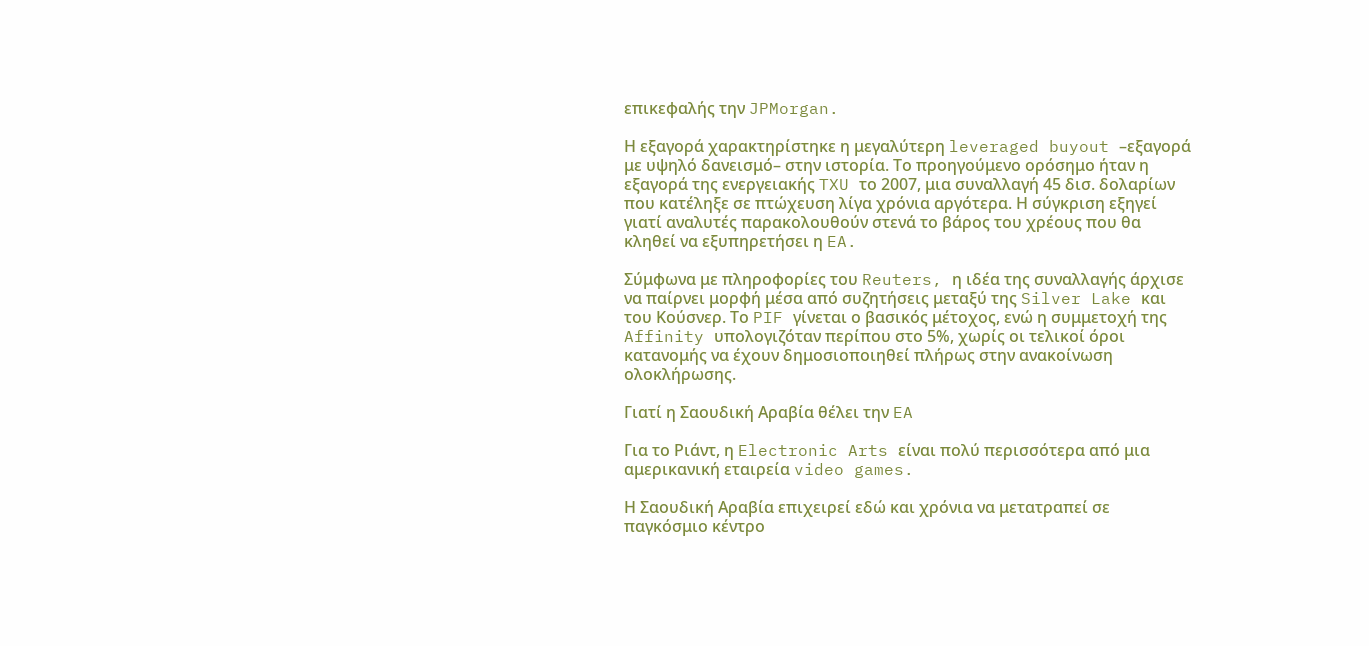επικεφαλής την JPMorgan.

Η εξαγορά χαρακτηρίστηκε η μεγαλύτερη leveraged buyout –εξαγορά με υψηλό δανεισμό– στην ιστορία. Το προηγούμενο ορόσημο ήταν η εξαγορά της ενεργειακής TXU το 2007, μια συναλλαγή 45 δισ. δολαρίων που κατέληξε σε πτώχευση λίγα χρόνια αργότερα. Η σύγκριση εξηγεί γιατί αναλυτές παρακολουθούν στενά το βάρος του χρέους που θα κληθεί να εξυπηρετήσει η EA.

Σύμφωνα με πληροφορίες του Reuters, η ιδέα της συναλλαγής άρχισε να παίρνει μορφή μέσα από συζητήσεις μεταξύ της Silver Lake και του Κούσνερ. Το PIF γίνεται ο βασικός μέτοχος, ενώ η συμμετοχή της Affinity υπολογιζόταν περίπου στο 5%, χωρίς οι τελικοί όροι κατανομής να έχουν δημοσιοποιηθεί πλήρως στην ανακοίνωση ολοκλήρωσης.

Γιατί η Σαουδική Αραβία θέλει την EA

Για το Ριάντ, η Electronic Arts είναι πολύ περισσότερα από μια αμερικανική εταιρεία video games.

Η Σαουδική Αραβία επιχειρεί εδώ και χρόνια να μετατραπεί σε παγκόσμιο κέντρο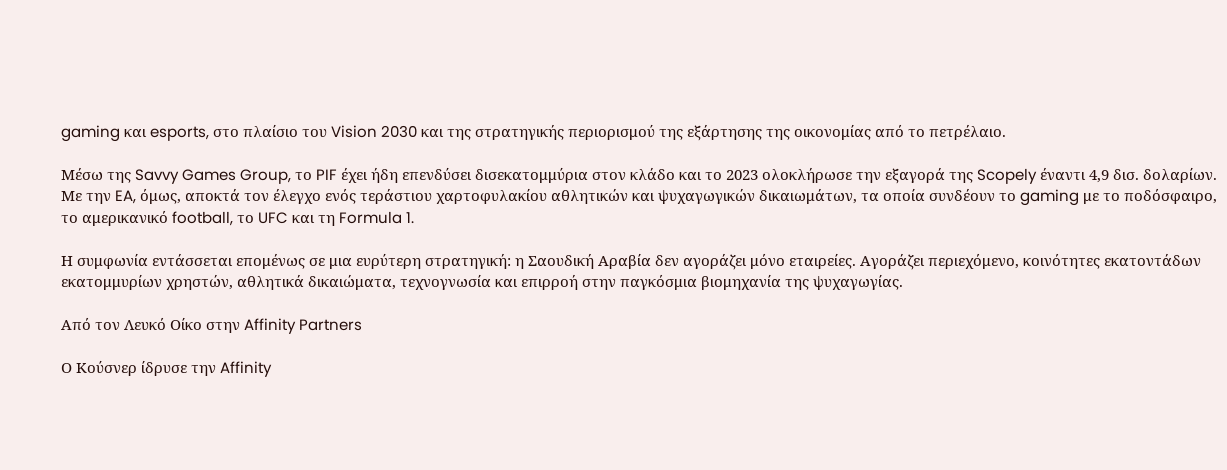gaming και esports, στο πλαίσιο του Vision 2030 και της στρατηγικής περιορισμού της εξάρτησης της οικονομίας από το πετρέλαιο.

Μέσω της Savvy Games Group, το PIF έχει ήδη επενδύσει δισεκατομμύρια στον κλάδο και το 2023 ολοκλήρωσε την εξαγορά της Scopely έναντι 4,9 δισ. δολαρίων. Με την EA, όμως, αποκτά τον έλεγχο ενός τεράστιου χαρτοφυλακίου αθλητικών και ψυχαγωγικών δικαιωμάτων, τα οποία συνδέουν το gaming με το ποδόσφαιρο, το αμερικανικό football, το UFC και τη Formula 1.

Η συμφωνία εντάσσεται επομένως σε μια ευρύτερη στρατηγική: η Σαουδική Αραβία δεν αγοράζει μόνο εταιρείες. Αγοράζει περιεχόμενο, κοινότητες εκατοντάδων εκατομμυρίων χρηστών, αθλητικά δικαιώματα, τεχνογνωσία και επιρροή στην παγκόσμια βιομηχανία της ψυχαγωγίας.

Από τον Λευκό Οίκο στην Affinity Partners

Ο Κούσνερ ίδρυσε την Affinity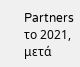Partners το 2021, μετά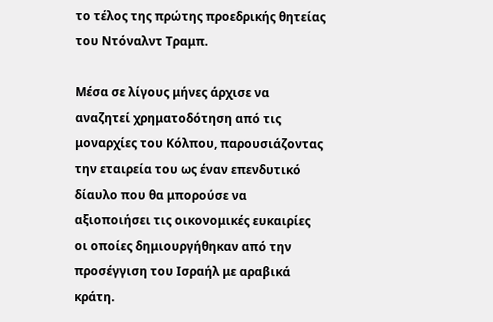το τέλος της πρώτης προεδρικής θητείας του Ντόναλντ Τραμπ.

Μέσα σε λίγους μήνες άρχισε να αναζητεί χρηματοδότηση από τις μοναρχίες του Κόλπου, παρουσιάζοντας την εταιρεία του ως έναν επενδυτικό δίαυλο που θα μπορούσε να αξιοποιήσει τις οικονομικές ευκαιρίες οι οποίες δημιουργήθηκαν από την προσέγγιση του Ισραήλ με αραβικά κράτη.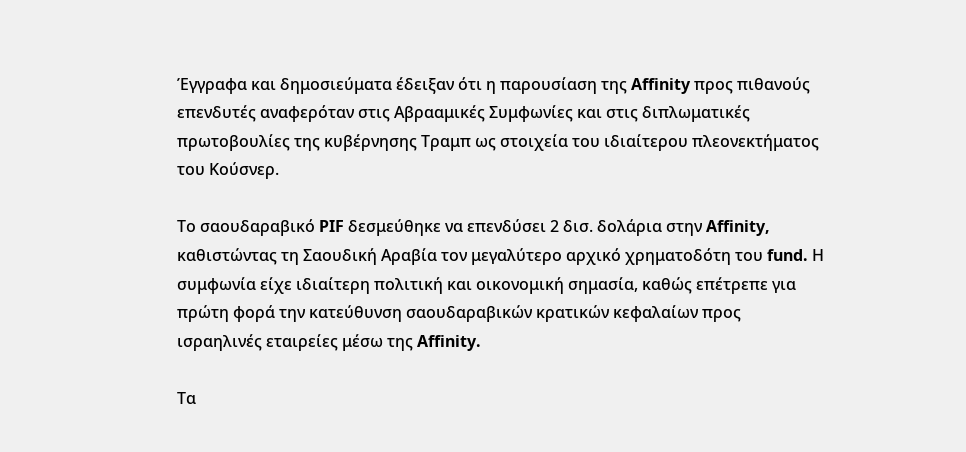Έγγραφα και δημοσιεύματα έδειξαν ότι η παρουσίαση της Affinity προς πιθανούς επενδυτές αναφερόταν στις Αβρααμικές Συμφωνίες και στις διπλωματικές πρωτοβουλίες της κυβέρνησης Τραμπ ως στοιχεία του ιδιαίτερου πλεονεκτήματος του Κούσνερ.

Το σαουδαραβικό PIF δεσμεύθηκε να επενδύσει 2 δισ. δολάρια στην Affinity, καθιστώντας τη Σαουδική Αραβία τον μεγαλύτερο αρχικό χρηματοδότη του fund. Η συμφωνία είχε ιδιαίτερη πολιτική και οικονομική σημασία, καθώς επέτρεπε για πρώτη φορά την κατεύθυνση σαουδαραβικών κρατικών κεφαλαίων προς ισραηλινές εταιρείες μέσω της Affinity.

Τα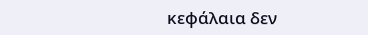κεφάλαια δεν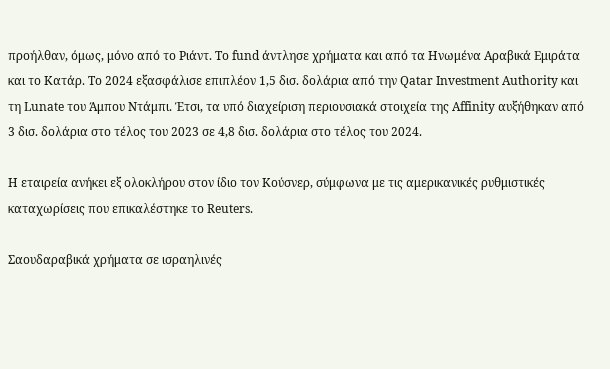προήλθαν, όμως, μόνο από το Ριάντ. Το fund άντλησε χρήματα και από τα Ηνωμένα Αραβικά Εμιράτα και το Κατάρ. Το 2024 εξασφάλισε επιπλέον 1,5 δισ. δολάρια από την Qatar Investment Authority και τη Lunate του Άμπου Ντάμπι. Έτσι, τα υπό διαχείριση περιουσιακά στοιχεία της Affinity αυξήθηκαν από 3 δισ. δολάρια στο τέλος του 2023 σε 4,8 δισ. δολάρια στο τέλος του 2024.

Η εταιρεία ανήκει εξ ολοκλήρου στον ίδιο τον Κούσνερ, σύμφωνα με τις αμερικανικές ρυθμιστικές καταχωρίσεις που επικαλέστηκε το Reuters.

Σαουδαραβικά χρήματα σε ισραηλινές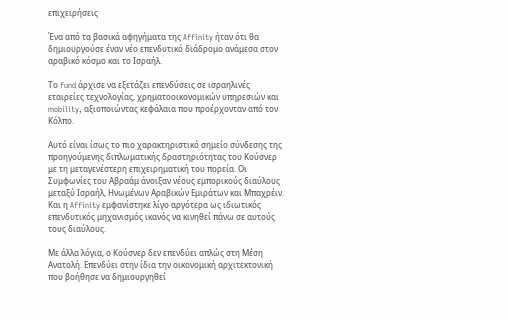επιχειρήσεις

Ένα από τα βασικά αφηγήματα της Affinity ήταν ότι θα δημιουργούσε έναν νέο επενδυτικό διάδρομο ανάμεσα στον αραβικό κόσμο και το Ισραήλ.

Το fund άρχισε να εξετάζει επενδύσεις σε ισραηλινές εταιρείες τεχνολογίας, χρηματοοικονομικών υπηρεσιών και mobility, αξιοποιώντας κεφάλαια που προέρχονταν από τον Κόλπο.

Αυτό είναι ίσως το πιο χαρακτηριστικό σημείο σύνδεσης της προηγούμενης διπλωματικής δραστηριότητας του Κούσνερ με τη μεταγενέστερη επιχειρηματική του πορεία. Οι  Συμφωνίες του Αβραάμ άνοιξαν νέους εμπορικούς διαύλους μεταξύ Ισραήλ, Ηνωμένων Αραβικών Εμιράτων και Μπαχρέιν.  Και η Affinity εμφανίστηκε λίγο αργότερα ως ιδιωτικός επενδυτικός μηχανισμός ικανός να κινηθεί πάνω σε αυτούς τους διαύλους.

Με άλλα λόγια, ο Κούσνερ δεν επενδύει απλώς στη Μέση Ανατολή. Επενδύει στην ίδια την οικονομική αρχιτεκτονική που βοήθησε να δημιουργηθεί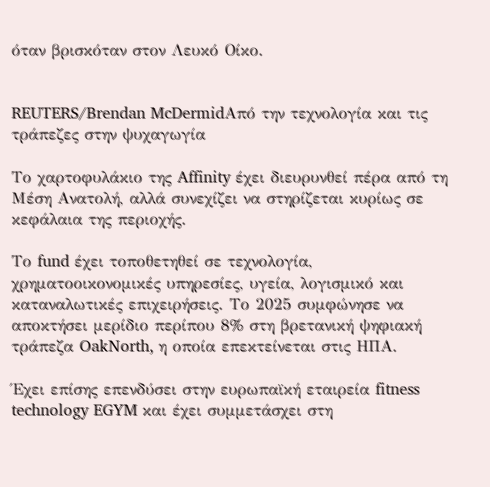όταν βρισκόταν στον Λευκό Οίκο.


REUTERS/Brendan McDermidΑπό την τεχνολογία και τις τράπεζες στην ψυχαγωγία

Το χαρτοφυλάκιο της Affinity έχει διευρυνθεί πέρα από τη Μέση Ανατολή, αλλά συνεχίζει να στηρίζεται κυρίως σε κεφάλαια της περιοχής.

Το fund έχει τοποθετηθεί σε τεχνολογία, χρηματοοικονομικές υπηρεσίες, υγεία, λογισμικό και καταναλωτικές επιχειρήσεις. Το 2025 συμφώνησε να αποκτήσει μερίδιο περίπου 8% στη βρετανική ψηφιακή τράπεζα OakNorth, η οποία επεκτείνεται στις ΗΠΑ.

Έχει επίσης επενδύσει στην ευρωπαϊκή εταιρεία fitness technology EGYM και έχει συμμετάσχει στη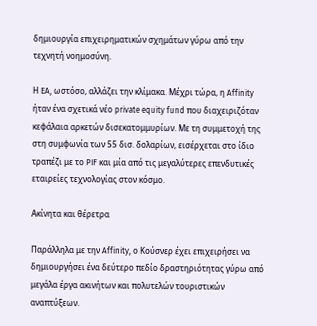δημιουργία επιχειρηματικών σχημάτων γύρω από την τεχνητή νοημοσύνη.

Η EA, ωστόσο, αλλάζει την κλίμακα. Μέχρι τώρα, η Affinity ήταν ένα σχετικά νέο private equity fund που διαχειριζόταν κεφάλαια αρκετών δισεκατομμυρίων. Με τη συμμετοχή της στη συμφωνία των 55 δισ. δολαρίων, εισέρχεται στο ίδιο τραπέζι με το PIF και μία από τις μεγαλύτερες επενδυτικές εταιρείες τεχνολογίας στον κόσμο.

Ακίνητα και θέρετρα

Παράλληλα με την Affinity, ο Κούσνερ έχει επιχειρήσει να δημιουργήσει ένα δεύτερο πεδίο δραστηριότητας γύρω από μεγάλα έργα ακινήτων και πολυτελών τουριστικών αναπτύξεων.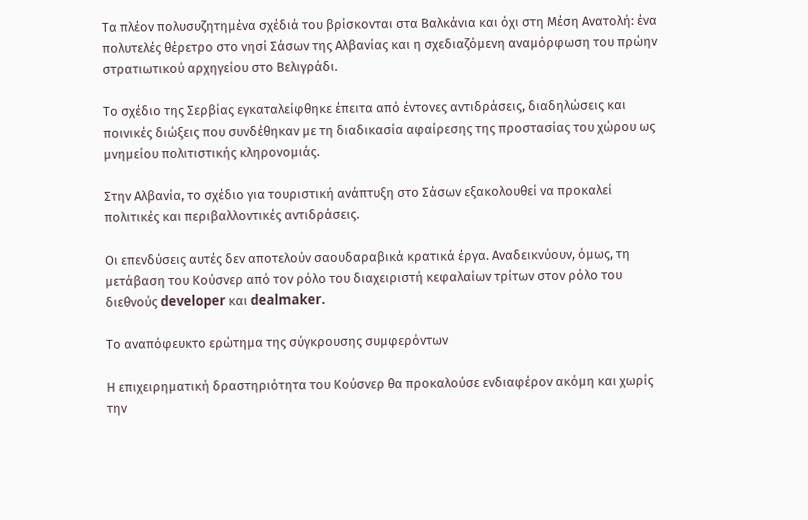Τα πλέον πολυσυζητημένα σχέδιά του βρίσκονται στα Βαλκάνια και όχι στη Μέση Ανατολή: ένα πολυτελές θέρετρο στο νησί Σάσων της Αλβανίας και η σχεδιαζόμενη αναμόρφωση του πρώην στρατιωτικού αρχηγείου στο Βελιγράδι.

Το σχέδιο της Σερβίας εγκαταλείφθηκε έπειτα από έντονες αντιδράσεις, διαδηλώσεις και ποινικές διώξεις που συνδέθηκαν με τη διαδικασία αφαίρεσης της προστασίας του χώρου ως μνημείου πολιτιστικής κληρονομιάς.

Στην Αλβανία, το σχέδιο για τουριστική ανάπτυξη στο Σάσων εξακολουθεί να προκαλεί πολιτικές και περιβαλλοντικές αντιδράσεις.

Οι επενδύσεις αυτές δεν αποτελούν σαουδαραβικά κρατικά έργα. Αναδεικνύουν, όμως, τη μετάβαση του Κούσνερ από τον ρόλο του διαχειριστή κεφαλαίων τρίτων στον ρόλο του διεθνούς developer και dealmaker.

Το αναπόφευκτο ερώτημα της σύγκρουσης συμφερόντων

Η επιχειρηματική δραστηριότητα του Κούσνερ θα προκαλούσε ενδιαφέρον ακόμη και χωρίς την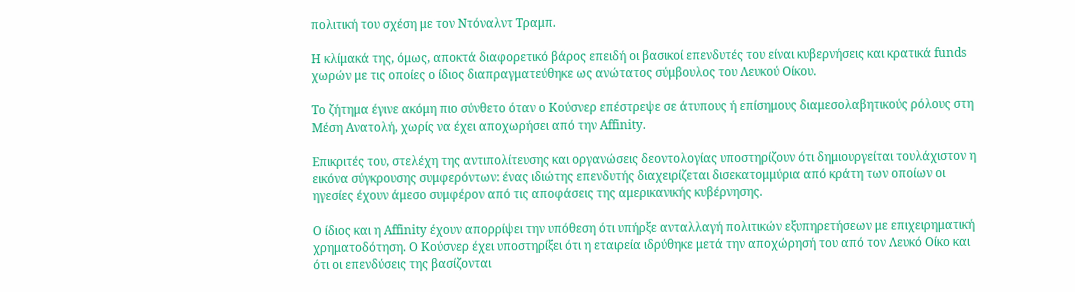πολιτική του σχέση με τον Ντόναλντ Τραμπ.

Η κλίμακά της, όμως, αποκτά διαφορετικό βάρος επειδή οι βασικοί επενδυτές του είναι κυβερνήσεις και κρατικά funds χωρών με τις οποίες ο ίδιος διαπραγματεύθηκε ως ανώτατος σύμβουλος του Λευκού Οίκου.

Το ζήτημα έγινε ακόμη πιο σύνθετο όταν ο Κούσνερ επέστρεψε σε άτυπους ή επίσημους διαμεσολαβητικούς ρόλους στη Μέση Ανατολή, χωρίς να έχει αποχωρήσει από την Affinity.

Επικριτές του, στελέχη της αντιπολίτευσης και οργανώσεις δεοντολογίας υποστηρίζουν ότι δημιουργείται τουλάχιστον η εικόνα σύγκρουσης συμφερόντων: ένας ιδιώτης επενδυτής διαχειρίζεται δισεκατομμύρια από κράτη των οποίων οι ηγεσίες έχουν άμεσο συμφέρον από τις αποφάσεις της αμερικανικής κυβέρνησης.

Ο ίδιος και η Affinity έχουν απορρίψει την υπόθεση ότι υπήρξε ανταλλαγή πολιτικών εξυπηρετήσεων με επιχειρηματική χρηματοδότηση. Ο Κούσνερ έχει υποστηρίξει ότι η εταιρεία ιδρύθηκε μετά την αποχώρησή του από τον Λευκό Οίκο και ότι οι επενδύσεις της βασίζονται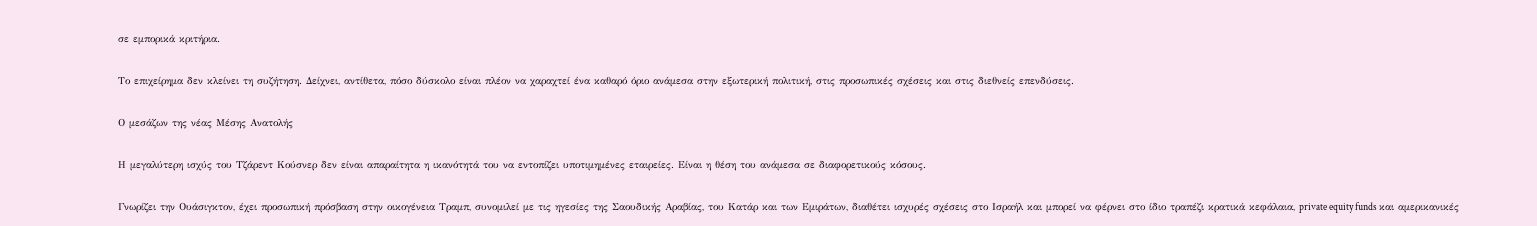σε εμπορικά κριτήρια.

Το επιχείρημα δεν κλείνει τη συζήτηση. Δείχνει, αντίθετα, πόσο δύσκολο είναι πλέον να χαραχτεί ένα καθαρό όριο ανάμεσα στην εξωτερική πολιτική, στις προσωπικές σχέσεις και στις διεθνείς επενδύσεις.

Ο μεσάζων της νέας Μέσης Ανατολής

Η μεγαλύτερη ισχύς του Τζάρεντ Κούσνερ δεν είναι απαραίτητα η ικανότητά του να εντοπίζει υποτιμημένες εταιρείες. Είναι η θέση του ανάμεσα σε διαφορετικούς κόσους.

Γνωρίζει την Ουάσιγκτον, έχει προσωπική πρόσβαση στην οικογένεια Τραμπ, συνομιλεί με τις ηγεσίες της Σαουδικής Αραβίας, του Κατάρ και των Εμιράτων, διαθέτει ισχυρές σχέσεις στο Ισραήλ και μπορεί να φέρνει στο ίδιο τραπέζι κρατικά κεφάλαια, private equity funds και αμερικανικές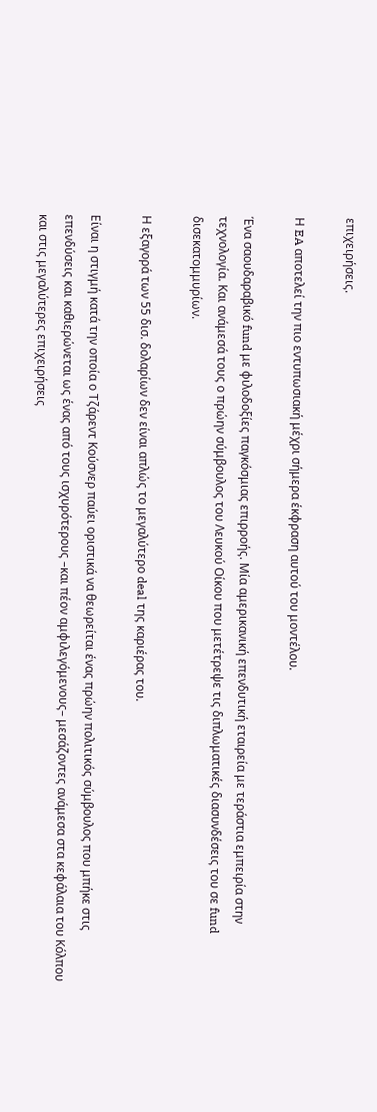επιχειρήσεις.

Η EA αποτελεί την πιο εντυπωσιακή μέχρι σήμερα έκφραση αυτού του μοντέλου.

Ένα σαουδαραβικό fund με φιλοδοξίες παγκόσμιας επιρροής. Μία αμερικανική επενδυτική εταιρεία με τεράστια εμπειρία στην τεχνολογία. Και ανάμεσά τους ο πρώην σύμβουλος του Λευκού Οίκου που μετέτρεψε τις διπλωματικές διασυνδέσεις του σε fund δισεκατομμυρίων.

Η εξαγορά των 55 δισ. δολαρίων δεν είναι απλώς το μεγαλύτερο deal της καριέρας του.

Είναι η στιγμή κατά την οποία ο Τζάρεντ Κούσνερ παύει οριστικά να θεωρείται ένας πρώην πολιτικός σύμβουλος που μπήκε στις επενδύσεις και καθιερώνεται ως ένας από τους ισχυρότερους –και πέον αμφιλεγόμενους– μεσάζοντες ανάμεσα στα κεφάλαια του Κόλπου και στις μεγαλύτερες επιχειρήσεις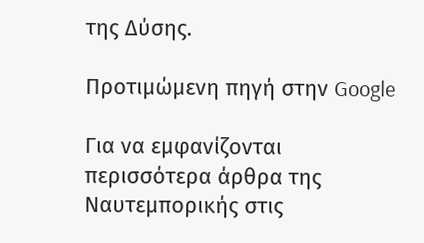της Δύσης.

Προτιμώμενη πηγή στην Google

Για να εμφανίζονται περισσότερα άρθρα της Ναυτεμπορικής στις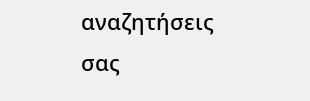αναζητήσεις σας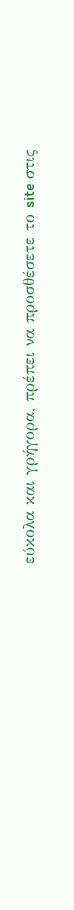εύκολα και γρήγορα, πρέπει να προσθέσετε το site στις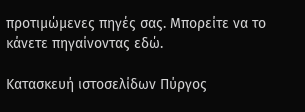προτιμώμενες πηγές σας. Μπορείτε να το κάνετε πηγαίνοντας εδώ.

Κατασκευή ιστοσελίδων Πύργος